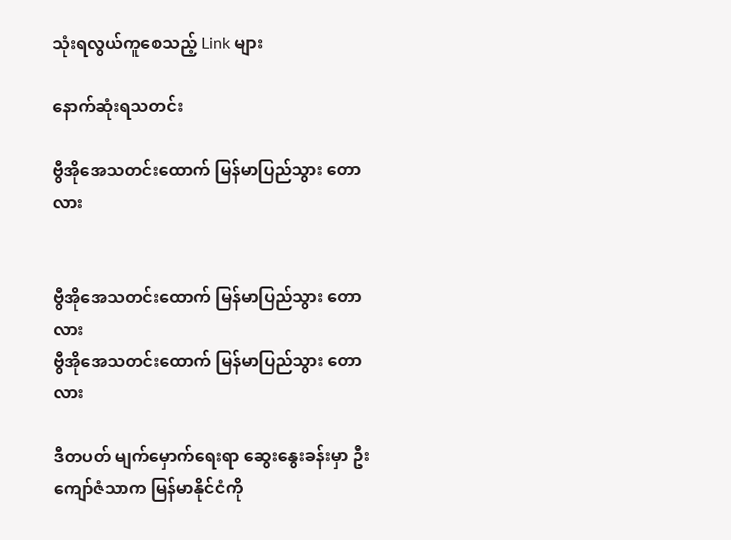သုံးရလွယ်ကူစေသည့် Link များ

နောက်ဆုံးရသတင်း

ဗွီအိုအေသတင်းထောက် မြန်မာပြည်သွား တောလား


ဗွီအိုအေသတင်းထောက် မြန်မာပြည်သွား တောလား
ဗွီအိုအေသတင်းထောက် မြန်မာပြည်သွား တောလား

ဒီတပတ် မျက်မှောက်ရေးရာ ဆွေးနွေးခန်းမှာ ဦးကျော်ဇံသာက မြန်မာနိုင်ငံကို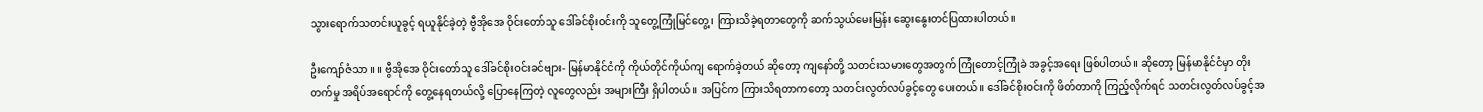သွားရောက်သတင်းယူခွင့် ရယူနိုင်ခဲ့တဲ့ ဗွီအိုအေ ဝိုင်းတော်သူ ဒေါ်ခင်စိုးဝင်းကို သူတွေ့ကြုံမြင်တွေ့၊ ကြားသိခဲ့ရတာတွေကို ဆက်သွယ်မေးမြန်း ဆွေးနွေးတင်ပြထားပါတယ်။

ဦးကျော်ဇံသာ ။ ။ ဗွီအိုအေ ဝိုင်းတော်သူ ဒေါ်ခင်စိုးဝင်းခင်ဗျား- မြန်မာနိုင်ငံကို ကိုယ်တိုင်ကိုယ်ကျ ရောက်ခဲ့တယ် ဆိုတော့ ကျနော်တို့ သတင်းသမားတွေအတွက် ကြုံတောင့်ကြုံခဲ အခွင့်အရေး ဖြစ်ပါတယ်။ ဆိုတော့ မြန်မာနိုင်ငံမှာ တိုးတက်မှု အရိပ်အရောင်ကို တွေ့နေရတယ်လို့ ပြောနေကြတဲ့ လူတွေလည်း အများကြီး ရှိပါတယ်။ အပြင်က ကြားသိရတာကတော့ သတင်းလွတ်လပ်ခွင့်တွေ ပေးတယ်။ ဒေါ်ခင်စိုးဝင်းကို ဖိတ်တာကို ကြည့်လိုက်ရင် သတင်းလွတ်လပ်ခွင့်အ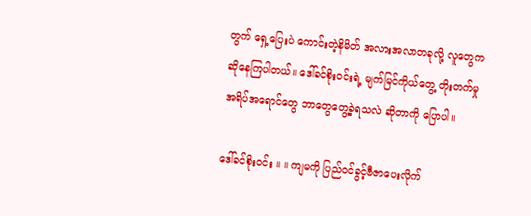တွက် ရှေ့ပြေးပဲ ကောင်းတဲ့နိမိတ် အလားအလာတခုလို့ လူတွေက ဆိုနေကြပါတယ်။ ဒေါ်ခင်စိုးဝင်းရဲ့ မျက်မြင်ကိုယ်တွေ့ တိုးတက်မှု အရိပ်အရောင်တွေ ဘာတွေတွေ့ခဲ့ရသလဲ ဆိုတာကို ပြောပါ။

ဒေါ်ခင်စိုးဝင်း ။ ။ ကျမကို ပြည်ဝင်ခွင့်ဗီဇာပေးလိုက်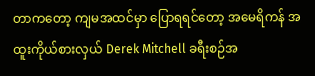တာကတော့ ကျမအထင်မှာ ပြောရရင်တော့ အမေရိကန် အထူးကိုယ်စားလှယ် Derek Mitchell ခရီးစဉ်အ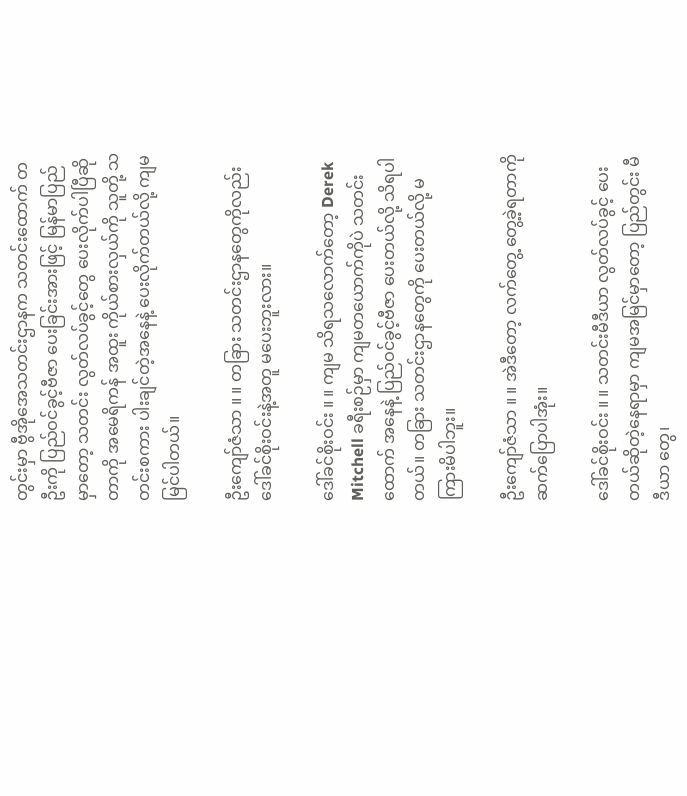တွင်းမှာ ဗွီအိုအေသတင်းဌာနက သတင်းထောက် တဦးကို ပြည်ဝင်ခွင့်ဗီဇာ ပေးခြင်းအားဖြင့် မြန်မာပြည်မှာတော့ သတင်း လွတ်လပ်ခွင့်တွေ ပေးလိုက်ပါပြီဆိုတာကို အမေရိကန် အထူး ကိုယ်စားလှယ်ကို သူတို့ သတင်းစကား ပါးချင်တဲ့အနေနဲ့ ပေးလိုက်တယ်လို့ ကျမမြင်ပါတယ်။

ဦးကျော်ဇံသာ ။ ။ တခြား သတင်းဌာနတွေကိုလည်း ဒေါ်ခင်စိုးဝင်းနဲ့အတူ မပေးဘူးလား။

ဒေါ်ခင်စိုးဝင်း ။ ။ ကျမ သိရသလောက်တော့ Derek Mitchell ခရီးစဉ်မှာ ကျမတယောက်ကိုပဲ သတင်းထောက် အနေနဲ့ ပြည်ဝင်ခွင့်ဗီဇာ ပေးတယ်လို့ သိရပါတယ်။ တခြား သတင်းဌာနတွေကို ပေးတယ်လို့ မကြားမိပါဘူး။

ဦးကျော်ဇံသာ ။ ။ အဲဒီတော့ လက်တွေ့ တွေ့ခဲ့ရတာကို ဆက်ပြောပါအုံး။

ဒေါ်ခင်စိုးဝင်း ။ ။ သတင်းမီဒီယာ လွတ်လပ်ခွင့် ပေးတယ်ဆိုတဲ့နေရာမှာ ကျမအမြင်မှာတော့ ပြည်တွင်း မီဒီယာ တွေ၊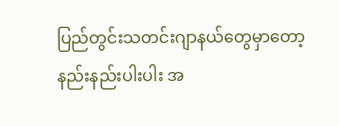ပြည်တွင်းသတင်းဂျာနယ်တွေမှာတော့ နည်းနည်းပါးပါး အ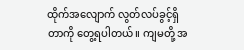ထိုက်အလျောက် လွတ်လပ်ခွင့်ရှိတာကို တွေ့ရပါတယ်။ ကျမတို့ အ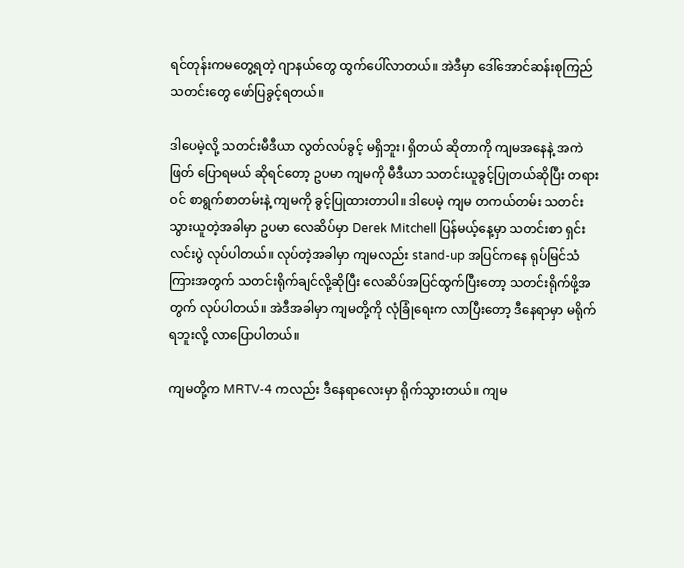ရင်တုန်းကမတွေ့ရတဲ့ ဂျာနယ်တွေ ထွက်ပေါ်လာတယ်။ အဲဒီမှာ ဒေါ်အောင်ဆန်းစုကြည် သတင်းတွေ ဖော်ပြခွင့်ရတယ်။

ဒါပေမဲ့လို့ သတင်းမီဒီယာ လွတ်လပ်ခွင့် မရှိဘူး၊ ရှိတယ် ဆိုတာကို ကျမအနေနဲ့ အကဲဖြတ် ပြောရမယ် ဆိုရင်တော့ ဥပမာ ကျမကို မီဒီယာ သတင်းယူခွင့်ပြုတယ်ဆိုပြီး တရားဝင် စာရွက်စာတမ်းနဲ့ ကျမကို ခွင့်ပြုထားတာပါ။ ဒါပေမဲ့ ကျမ တကယ်တမ်း သတင်းသွားယူတဲ့အခါမှာ ဥပမာ လေဆိပ်မှာ Derek Mitchell ပြန်မယ့်နေ့မှာ သတင်းစာ ရှင်းလင်းပွဲ လုပ်ပါတယ်။ လုပ်တဲ့အခါမှာ ကျမလည်း stand-up အပြင်ကနေ ရုပ်မြင်သံကြားအတွက် သတင်းရိုက်ချင်လို့ဆိုပြီး လေဆိပ်အပြင်ထွက်ပြီးတော့ သတင်းရိုက်ဖို့အတွက် လုပ်ပါတယ်။ အဲဒီအခါမှာ ကျမတို့ကို လုံခြုံရေးက လာပြီးတော့ ဒီနေရာမှာ မရိုက်ရဘူးလို့ လာပြောပါတယ်။

ကျမတို့က MRTV-4 ကလည်း ဒီနေရာလေးမှာ ရိုက်သွားတယ်။ ကျမ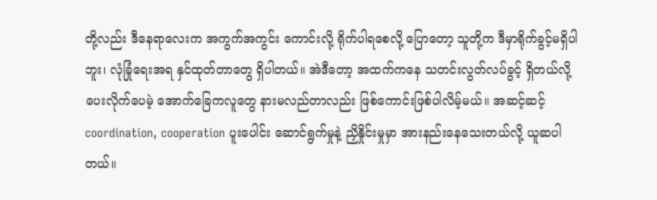တို့လည်း ဒီနေရာလေးက အကွက်အကွင်း ကောင်းလို့ ရိုက်ပါရစေလို့ ပြောတော့ သူတို့က ဒီမှာရိုက်ခွင့်မရှိပါဘူး၊ လုံခြုံရေးအရ နှင်ထုတ်တာတွေ ရှိပါတယ်။ အဲဒီတော့ အထက်ကနေ သတင်းလွတ်လပ်ခွင့် ရှိတယ်လို့ ပေးလိုက်ပေမဲ့ အောက်ခြေကလူတွေ နားမလည်တာလည်း ဖြစ်ကောင်းဖြစ်ပါလိမ့်မယ်။ အဆင့်ဆင့် coordination, cooperation ပူးပေါင်း ဆောင်ရွက်မှုနဲ့ ညှိနှိုင်းမှုမှာ အားနည်းနေသေးတယ်လို့ ယူဆပါတယ်။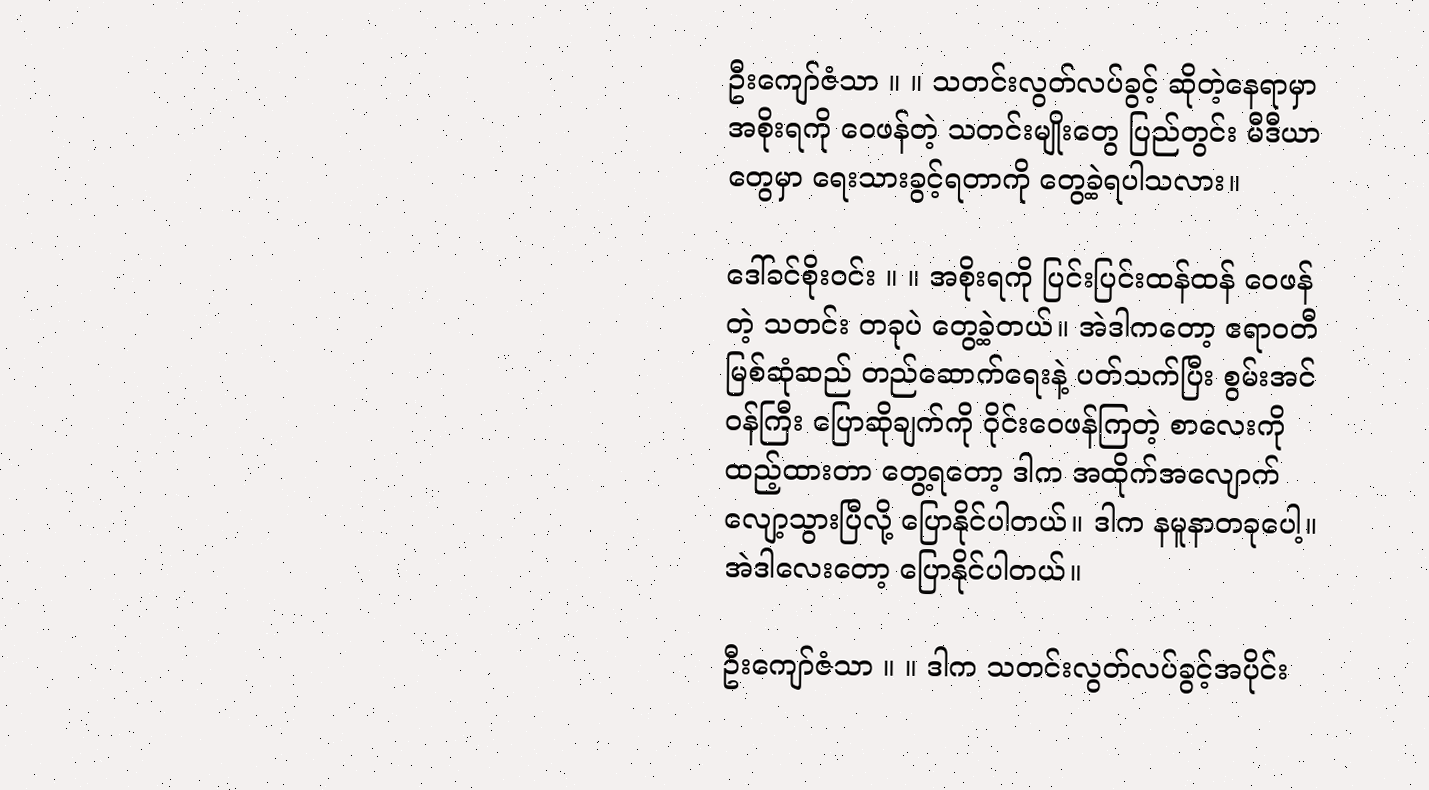ဦးကျော်ဇံသာ ။ ။ သတင်းလွတ်လပ်ခွင့် ဆိုတဲ့နေရာမှာ အစိုးရကို ဝေဖန်တဲ့ သတင်းမျိုးတွေ ပြည်တွင်း မီဒီယာတွေမှာ ရေးသားခွင့်ရတာကို တွေ့ခဲ့ရပါသလား။

ဒေါ်ခင်စိုးဝင်း ။ ။ အစိုးရကို ပြင်းပြင်းထန်ထန် ဝေဖန်တဲ့ သတင်း တခုပဲ တွေ့ခဲ့တယ်။ အဲဒါကတော့ ဧရာဝတီ မြစ်ဆုံဆည် တည်ဆောက်ရေးနဲ့ ပတ်သက်ပြီး စွမ်းအင်ဝန်ကြီး ပြောဆိုချက်ကို ဝိုင်းဝေဖန်ကြတဲ့ စာလေးကို ထည့်ထားတာ တွေ့ရတော့ ဒါက အထိုက်အလျောက် လျော့သွားပြီလို့ ပြောနိုင်ပါတယ်။ ဒါက နမူနာတခုပေါ့။ အဲဒါလေးတော့ ပြောနိုင်ပါတယ်။

ဦးကျော်ဇံသာ ။ ။ ဒါက သတင်းလွတ်လပ်ခွင့်အပိုင်း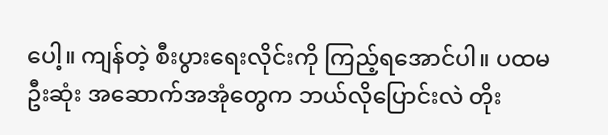ပေါ့။ ကျန်တဲ့ စီးပွားရေးလိုင်းကို ကြည့်ရအောင်ပါ။ ပထမဦးဆုံး အဆောက်အအုံတွေက ဘယ်လိုပြောင်းလဲ တိုး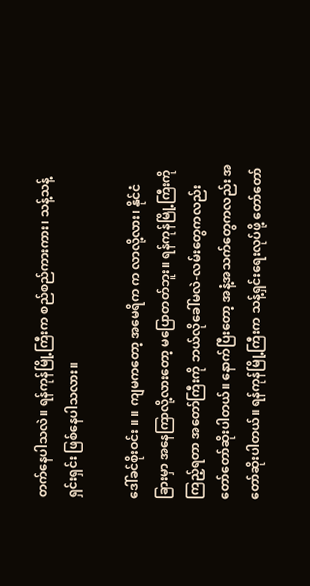တက်နေပါသလဲ။ ရန်ကုန်မြို့ကြီးက စည်စည်ကားကား၊ သန့်သန့်ရှင်းရှင်း ဖြစ်နေပါသလား။

ဒေါ်ခင်စိုးဝင်း ။ ။ ကျမကတော့ အမေရိက က လာလို့လား၊ နိုင်ငံခြားမှာ အနေကြာလို့လားတော့ မပြောတတ်ဘူး။ ရန်ကုန်မြို့ကြီးကို ကြည့်ရတာ အတော်ကြီးကို ဘယ်လိုခေါ်မလဲ-လမ်းတွေကလည်း တော်တော်ဆိုးပါတယ်။ နောက်ပြီးတော့ အနံ့အသက်တွေကလည်း အတော်ဆိုးပါတယ်။ ရန်ကုန်မြို့ကြီးက သန့်ရှင်းရေးလုပ်ဖို့ တော်တော်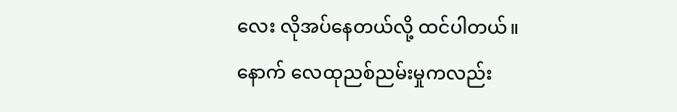လေး လိုအပ်နေတယ်လို့ ထင်ပါတယ်။ နောက် လေထုညစ်ညမ်းမှုကလည်း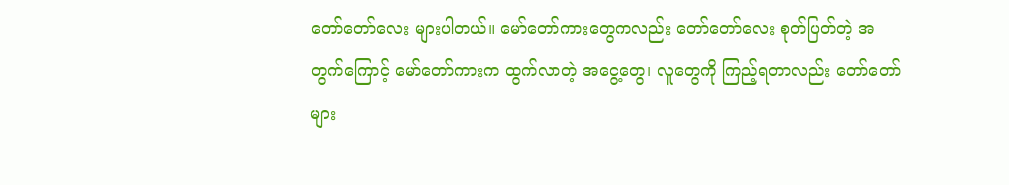တော်တော်လေး များပါတယ်။ မော်တော်ကားတွေကလည်း တော်တော်လေး စုတ်ပြတ်တဲ့ အတွက်ကြောင့် မော်တော်ကားက ထွက်လာတဲ့ အငွေ့တွေ၊ လူတွေကို ကြည့်ရတာလည်း တော်တော်များ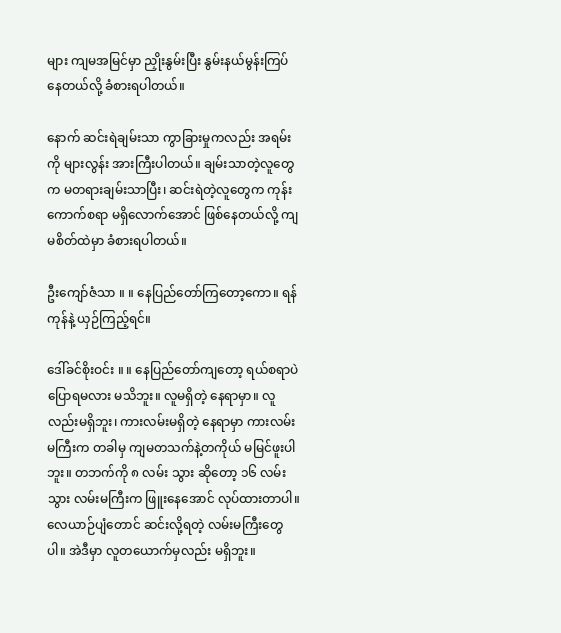များ ကျမအမြင်မှာ ညှိုးနွမ်းပြီး နွမ်းနယ်မွန်းကြပ်နေတယ်လို့ ခံစားရပါတယ်။

နောက် ဆင်းရဲချမ်းသာ ကွာခြားမှုကလည်း အရမ်းကို များလွန်း အားကြီးပါတယ်။ ချမ်းသာတဲ့လူတွေက မတရားချမ်းသာပြီး၊ ဆင်းရဲတဲ့လူတွေက ကုန်းကောက်စရာ မရှိလောက်အောင် ဖြစ်နေတယ်လို့ ကျမစိတ်ထဲမှာ ခံစားရပါတယ်။

ဦးကျော်ဇံသာ ။ ။ နေပြည်တော်ကြတော့ကော။ ရန်ကုန်နဲ့ ယှဉ်ကြည့်ရင်။

ဒေါ်ခင်စိုးဝင်း ။ ။ နေပြည်တော်ကျတော့ ရယ်စရာပဲ ပြောရမလား မသိဘူး။ လူမရှိတဲ့ နေရာမှာ။ လူလည်းမရှိဘူး၊ ကားလမ်းမရှိတဲ့ နေရာမှာ ကားလမ်းမကြီးက တခါမှ ကျမတသက်နဲ့တကိုယ် မမြင်ဖူးပါဘူး။ တဘက်ကို ၈ လမ်း သွား ဆိုတော့ ၁၆ လမ်းသွား လမ်းမကြီးက ဖြူးနေအောင် လုပ်ထားတာပါ။ လေယာဉ်ပျံတောင် ဆင်းလို့ရတဲ့ လမ်းမကြီးတွေပါ။ အဲဒီမှာ လူတယောက်မှလည်း မရှိဘူး။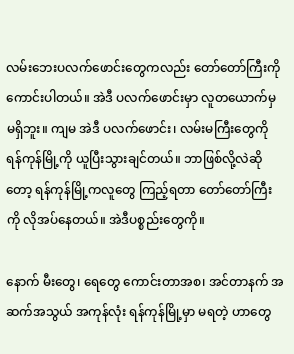လမ်းဘေးပလက်ဖောင်းတွေကလည်း တော်တော်ကြီးကို ကောင်းပါတယ်။ အဲဒီ ပလက်ဖောင်းမှာ လူတယောက်မှ မရှိဘူး။ ကျမ အဲဒီ ပလက်ဖောင်း၊ လမ်းမကြီးတွေကို ရန်ကုန်မြို့ကို ယူပြီးသွားချင်တယ်။ ဘာဖြစ်လို့လဲဆိုတော့ ရန်ကုန်မြို့ကလူတွေ ကြည့်ရတာ တော်တော်ကြီးကို လိုအပ်နေတယ်။ အဲဒီပစ္စည်းတွေကို။

နောက် မီးတွေ၊ ရေတွေ ကောင်းတာအစ၊ အင်တာနက် အဆက်အသွယ် အကုန်လုံး ရန်ကုန်မြို့မှာ မရတဲ့ ဟာတွေ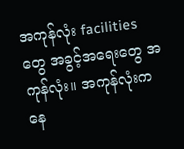အကုန်လုံး facilities တွေ အခွင့်အရေးတွေ အကုန်လုံး။ အကုန်လုံးက နေ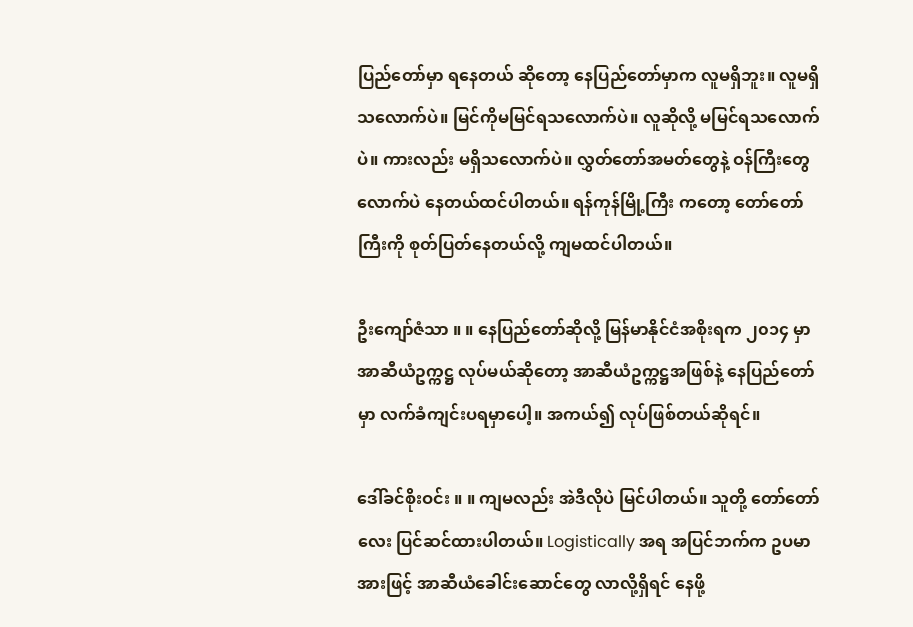ပြည်တော်မှာ ရနေတယ် ဆိုတော့ နေပြည်တော်မှာက လူမရှိဘူး။ လူမရှိ သလောက်ပဲ။ မြင်ကိုမမြင်ရသလောက်ပဲ။ လူဆိုလို့ မမြင်ရသလောက်ပဲ။ ကားလည်း မရှိသလောက်ပဲ။ လွှတ်တော်အမတ်တွေနဲ့ ဝန်ကြီးတွေလောက်ပဲ နေတယ်ထင်ပါတယ်။ ရန်ကုန်မြို့ကြီး ကတော့ တော်တော်ကြီးကို စုတ်ပြတ်နေတယ်လို့ ကျမထင်ပါတယ်။

ဦးကျော်ဇံသာ ။ ။ နေပြည်တော်ဆိုလို့ မြန်မာနိုင်ငံအစိုးရက ၂၀၁၄ မှာ အာဆီယံဥက္ကဋ္ဌ လုပ်မယ်ဆိုတော့ အာဆီယံဥက္ကဋ္ဌအဖြစ်နဲ့ နေပြည်တော်မှာ လက်ခံကျင်းပရမှာပေါ့။ အကယ်၍ လုပ်ဖြစ်တယ်ဆိုရင်။

ဒေါ်ခင်စိုးဝင်း ။ ။ ကျမလည်း အဲဒီလိုပဲ မြင်ပါတယ်။ သူတို့ တော်တော်လေး ပြင်ဆင်ထားပါတယ်။ Logistically အရ အပြင်ဘက်က ဥပမာအားဖြင့် အာဆီယံခေါင်းဆောင်တွေ လာလို့ရှိရင် နေဖို့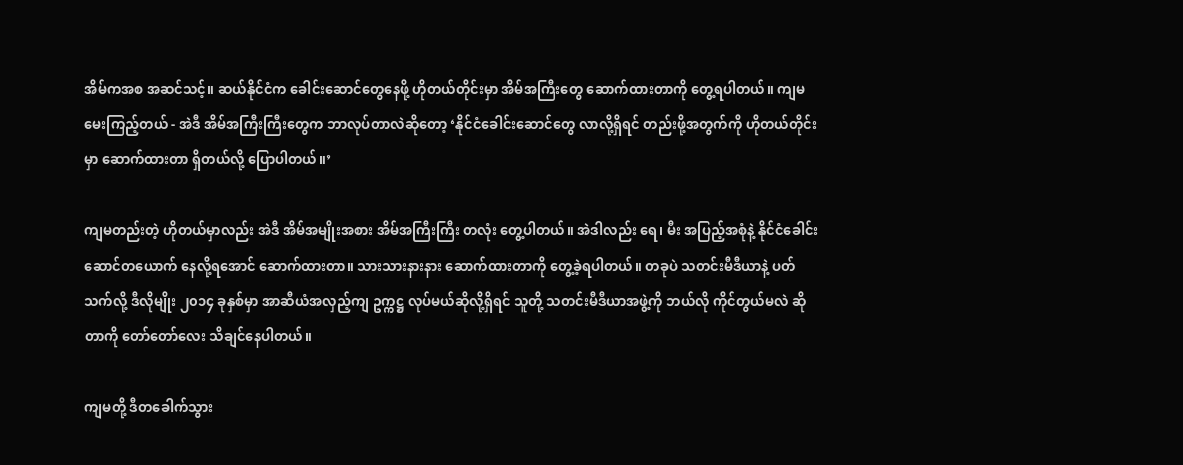အိမ်ကအစ အဆင်သင့်။ ဆယ်နိုင်ငံက ခေါင်းဆောင်တွေနေဖို့ ဟိုတယ်တိုင်းမှာ အိမ်အကြီးတွေ ဆောက်ထားတာကို တွေ့ရပါတယ်။ ကျမမေးကြည့်တယ် - အဲဒီ အိမ်အကြီးကြီးတွေက ဘာလုပ်တာလဲဆိုတော့ ‘နိုင်ငံခေါင်းဆောင်တွေ လာလို့ရှိရင် တည်းဖို့အတွက်ကို ဟိုတယ်တိုင်းမှာ ဆောက်ထားတာ ရှိတယ်လို့ ပြောပါတယ်။’

ကျမတည်းတဲ့ ဟိုတယ်မှာလည်း အဲဒီ အိမ်အမျိုးအစား အိမ်အကြီးကြီး တလုံး တွေ့ပါတယ်။ အဲဒါလည်း ရေ၊ မီး အပြည့်အစုံနဲ့ နိုင်ငံခေါင်းဆောင်တယောက် နေလို့ရအောင် ဆောက်ထားတာ။ သားသားနားနား ဆောက်ထားတာကို တွေ့ခဲ့ရပါတယ်။ တခုပဲ သတင်းမီဒီယာနဲ့ ပတ်သက်လို့ ဒီလိုမျိုး ၂၀၁၄ ခုနှစ်မှာ အာဆီယံအလှည့်ကျ ဥက္ကဋ္ဌ လုပ်မယ်ဆိုလို့ရှိရင် သူတို့ သတင်းမီဒီယာအဖွဲ့ကို ဘယ်လို ကိုင်တွယ်မလဲ ဆိုတာကို တော်တော်လေး သိချင်နေပါတယ်။

ကျမတို့ ဒီတခေါက်သွား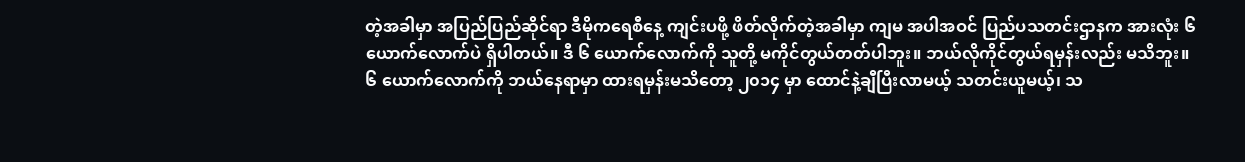တဲ့အခါမှာ အပြည်ပြည်ဆိုင်ရာ ဒီမိုကရေစီနေ့ ကျင်းပဖို့ ဖိတ်လိုက်တဲ့အခါမှာ ကျမ အပါအဝင် ပြည်ပသတင်းဌာနက အားလုံး ၆ ယောက်လောက်ပဲ ရှိပါတယ်။ ဒီ ၆ ယောက်လောက်ကို သူတို့ မကိုင်တွယ်တတ်ပါဘူး။ ဘယ်လိုကိုင်တွယ်ရမှန်းလည်း မသိဘူး။ ၆ ယောက်လောက်ကို ဘယ်နေရာမှာ ထားရမှန်းမသိတော့ ၂၀၁၄ မှာ ထောင်နဲ့ချီပြီးလာမယ့် သတင်းယူမယ့်၊ သ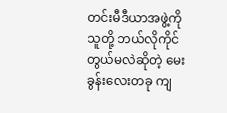တင်းမီဒီယာအဖွဲ့ကို သူတို့ ဘယ်လိုကိုင်တွယ်မလဲဆိုတဲ့ မေးခွန်းလေးတခု ကျ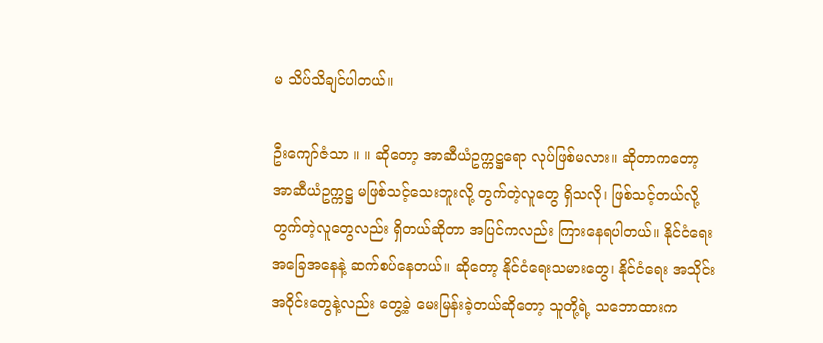မ သိပ်သိချင်ပါတယ်။

ဦးကျော်ဇံသာ ။ ။ ဆိုတော့ အာဆီယံဥက္ကဋ္ဌရော လုပ်ဖြစ်မလား။ ဆိုတာကတော့ အာဆီယံဥက္ကဋ္ဌ မဖြစ်သင့်သေးဘူးလို့ တွက်တဲ့လူတွေ ရှိသလို၊ ဖြစ်သင့်တယ်လို့ တွက်တဲ့လူတွေလည်း ရှိတယ်ဆိုတာ အပြင်ကလည်း ကြားနေရပါတယ်။ နိုင်ငံရေးအခြေအနေနဲ့ ဆက်စပ်နေတယ်။ ဆိုတော့ နိုင်ငံရေးသမားတွေ၊ နိုင်ငံရေး အသိုင်းအဝိုင်းတွေနဲ့လည်း တွေ့ခဲ့ မေးမြန်းခဲ့တယ်ဆိုတော့ သူတို့ရဲ့ သဘောထားက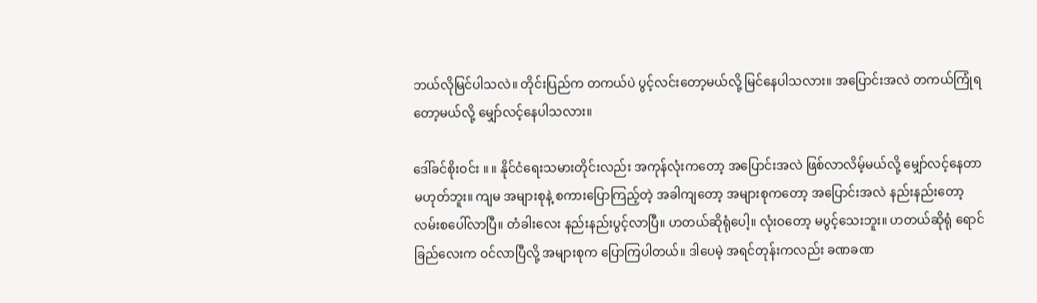ဘယ်လိုမြင်ပါသလဲ။ တိုင်းပြည်က တကယ်ပဲ ပွင့်လင်းတော့မယ်လို့ မြင်နေပါသလား။ အပြောင်းအလဲ တကယ်ကြုံရတော့မယ်လို့ မျှော်လင့်နေပါသလား။

ဒေါ်ခင်စိုးဝင်း ။ ။ နိုင်ငံရေးသမားတိုင်းလည်း အကုန်လုံးကတော့ အပြောင်းအလဲ ဖြစ်လာလိမ့်မယ်လို့ မျှော်လင့်နေတာ မဟုတ်ဘူး။ ကျမ အများစုနဲ့ စကားပြောကြည့်တဲ့ အခါကျတော့ အများစုကတော့ အပြောင်းအလဲ နည်းနည်းတော့ လမ်းစပေါ်လာပြီ။ တံခါးလေး နည်းနည်းပွင့်လာပြီ။ ဟတယ်ဆိုရုံပေါ့။ လုံးဝတော့ မပွင့်သေးဘူး။ ဟတယ်ဆိုရုံ ရောင်ခြည်လေးက ဝင်လာပြီလို့ အများစုက ပြောကြပါတယ်။ ဒါပေမဲ့ အရင်တုန်းကလည်း ခဏခဏ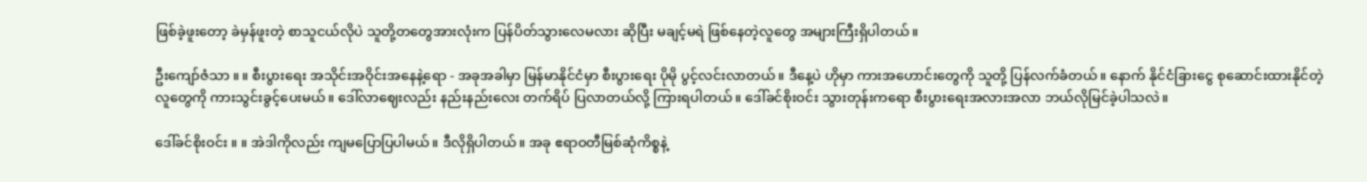ဖြစ်ခဲ့ဖူးတော့ ခဲမှန်ဖူးတဲ့ စာသူငယ်လိုပဲ သူတို့တတွေအားလုံးက ပြန်ပိတ်သွားလေမလား ဆိုပြီး မချင့်မရဲ ဖြစ်နေတဲ့လူတွေ အများကြီးရှိပါတယ်။

ဦးကျော်ဇံသာ ။ ။ စီးပွားရေး အသိုင်းအဝိုင်းအနေနဲ့ရော - အခုအခါမှာ မြန်မာနိုင်ငံမှာ စီးပွားရေး ပိုမို ပွင့်လင်းလာတယ်။ ဒီနေ့ပဲ ဟိုမှာ ကားအဟောင်းတွေကို သူတို့ ပြန်လက်ခံတယ်။ နောက် နိုင်ငံခြားငွေ စုဆောင်းထားနိုင်တဲ့ လူတွေကို ကားသွင်းခွင့်ပေးမယ်။ ဒေါ်လာဈေးလည်း နည်းနည်းလေး တက်ရိပ် ပြလာတယ်လို့ ကြားရပါတယ်။ ဒေါ်ခင်စိုးဝင်း သွားတုန်းကရော စီးပွားရေးအလားအလာ ဘယ်လိုမြင်ခဲ့ပါသလဲ။

ဒေါ်ခင်စိုးဝင်း ။ ။ အဲဒါကိုလည်း ကျမပြောပြပါမယ်။ ဒီလိုရှိပါတယ်။ အခု ဧရာဝတီမြစ်ဆုံကိစ္စနဲ့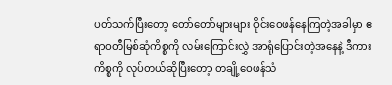ပတ်သက်ပြီးတော့ တော်တော်များများ ဝိုင်းဝေဖန်နေကြတဲ့အခါမှာ ဧရာဝတီမြစ်ဆုံကိစ္စကို လမ်းကြောင်းလွှဲ အာရုံပြောင်းတဲ့အနေနဲ့ ဒီကားကိစ္စကို လုပ်တယ်ဆိုပြီးတော့ တချို့ဝေဖန်သံ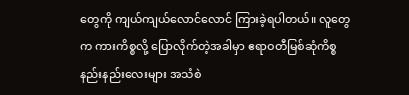တွေကို ကျယ်ကျယ်လောင်လောင် ကြားခဲ့ရပါတယ်။ လူတွေက ကားကိစ္စလို့ ပြောလိုက်တဲ့အခါမှာ ဧရာဝတီမြစ်ဆုံကိစ္စ နည်းနည်းလေးများ အသံစဲ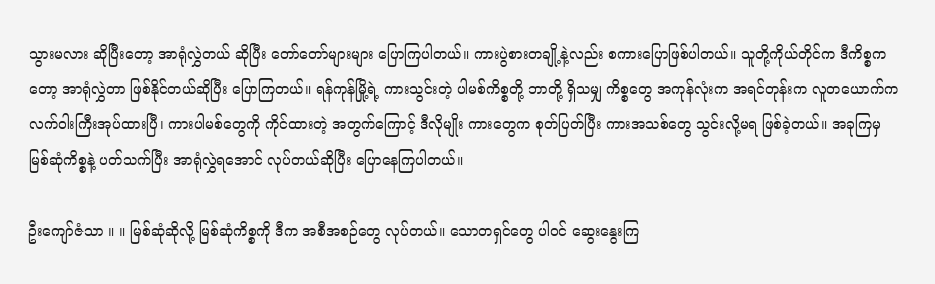သွားမလား ဆိုပြီးတော့ အာရုံလွှဲတယ် ဆိုပြီး တော်တော်များများ ပြောကြပါတယ်။ ကားပွဲစားတချို့နဲ့လည်း စကားပြောဖြစ်ပါတယ်။ သူတို့ကိုယ်တိုင်က ဒီကိစ္စကတော့ အာရုံလွှဲတာ ဖြစ်နိုင်တယ်ဆိုပြီး ပြောကြတယ်။ ရန်ကုန်မြို့ရဲ့ ကားသွင်းတဲ့ ပါမစ်ကိစ္စတို့ ဘာတို့ ရှိသမျှ ကိစ္စတွေ အကုန်လုံးက အရင်တုန်းက လူတယောက်က လက်ဝါးကြီးအုပ်ထားပြီ၊ ကားပါမစ်တွေကို ကိုင်ထားတဲ့ အတွက်ကြောင့် ဒီလိုမျိုး ကားတွေက စုတ်ပြတ်ပြီး ကားအသစ်တွေ သွင်းလို့မရ ဖြစ်ခဲ့တယ်။ အခုကြမှ မြစ်ဆုံကိစ္စနဲ့ ပတ်သက်ပြီး အာရုံလွှဲရအောင် လုပ်တယ်ဆိုပြီး ပြောနေကြပါတယ်။

ဦးကျော်ဇံသာ ။ ။ မြစ်ဆုံဆိုလို့ မြစ်ဆုံကိစ္စကို ဒီက အစီအစဉ်တွေ လုပ်တယ်။ သောတရှင်တွေ ပါဝင် ဆွေးနွေးကြ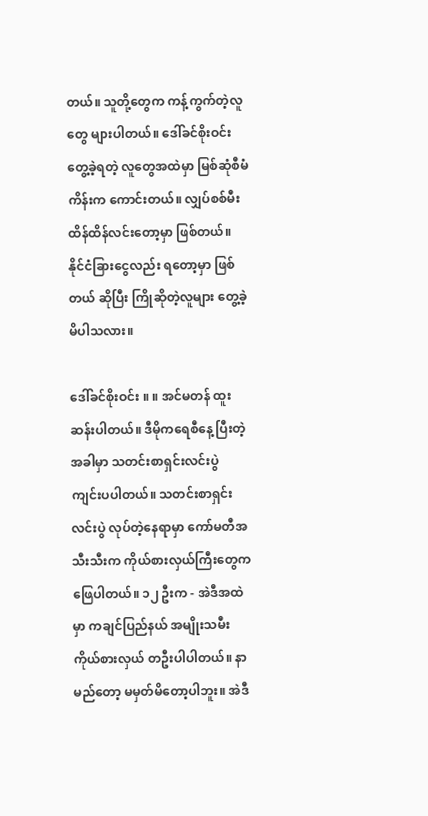တယ်။ သူတို့တွေက ကန့်ကွက်တဲ့လူတွေ များပါတယ်။ ဒေါ်ခင်စိုးဝင်း တွေ့ခဲ့ရတဲ့ လူတွေအထဲမှာ မြစ်ဆုံစီမံကိန်းက ကောင်းတယ်။ လျှပ်စစ်မီး ထိန်ထိန်လင်းတော့မှာ ဖြစ်တယ်။ နိုင်ငံခြားငွေလည်း ရတော့မှာ ဖြစ်တယ် ဆိုပြီး ကြိုဆိုတဲ့လူများ တွေ့ခဲ့မိပါသလား။

ဒေါ်ခင်စိုးဝင်း ။ ။ အင်မတန် ထူးဆန်းပါတယ်။ ဒီမိုကရေစီနေ့ ပြီးတဲ့အခါမှာ သတင်းစာရှင်းလင်းပွဲ ကျင်းပပါတယ်။ သတင်းစာရှင်းလင်းပွဲ လုပ်တဲ့နေရာမှာ ကော်မတီအသီးသီးက ကိုယ်စားလှယ်ကြီးတွေက ဖြေပါတယ်။ ၁၂ ဦးက - အဲဒီအထဲမှာ ကချင်ပြည်နယ် အမျိုးသမီးကိုယ်စားလှယ် တဦးပါပါတယ်။ နာမည်တော့ မမှတ်မိတော့ပါဘူး။ အဲဒီ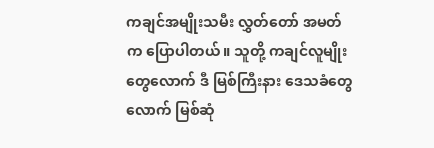ကချင်အမျိုးသမီး လွှတ်တော် အမတ်က ပြောပါတယ်။ သူတို့ ကချင်လူမျိုးတွေလောက် ဒီ မြစ်ကြီးနား ဒေသခံတွေလောက် မြစ်ဆုံ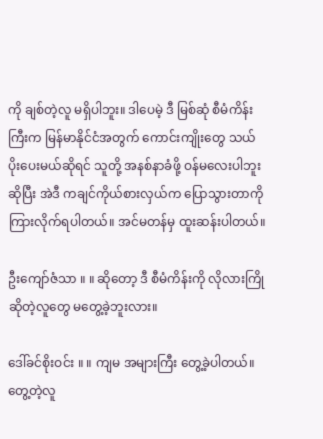ကို ချစ်တဲ့လူ မရှိပါဘူး။ ဒါပေမဲ့ ဒီ မြစ်ဆုံ စီမံကိန်းကြီးက မြန်မာနိုင်ငံအတွက် ကောင်းကျိုးတွေ သယ်ပိုးပေးမယ်ဆိုရင် သူတို့ အနစ်နာခံဖို့ ဝန်မလေးပါဘူးဆိုပြီး အဲဒီ ကချင်ကိုယ်စားလှယ်က ပြောသွားတာကို ကြားလိုက်ရပါတယ်။ အင်မတန်မှ ထူးဆန်းပါတယ်။

ဦးကျော်ဇံသာ ။ ။ ဆိုတော့ ဒီ စီမံကိန်းကို လိုလားကြိုဆိုတဲ့လူတွေ မတွေ့ခဲ့ဘူးလား။

ဒေါ်ခင်စိုးဝင်း ။ ။ ကျမ အများကြီး တွေ့ခဲ့ပါတယ်။ တွေ့တဲ့လူ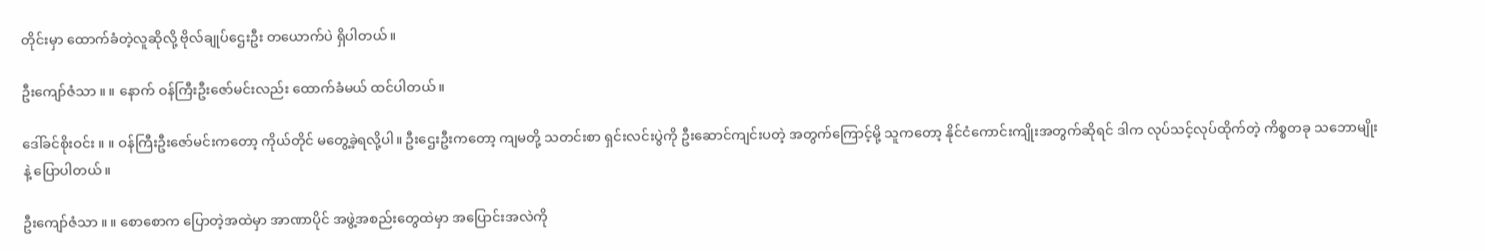တိုင်းမှာ ထောက်ခံတဲ့လူဆိုလို့ ဗိုလ်ချုပ်ဌေးဦး တယောက်ပဲ ရှိပါတယ်။

ဦးကျော်ဇံသာ ။ ။ နောက် ဝန်ကြီးဦးဇော်မင်းလည်း ထောက်ခံမယ် ထင်ပါတယ်။

ဒေါ်ခင်စိုးဝင်း ။ ။ ဝန်ကြီးဦးဇော်မင်းကတော့ ကိုယ်တိုင် မတွေ့ခဲ့ရလို့ပါ။ ဦးဌေးဦးကတော့ ကျမတို့ သတင်းစာ ရှင်းလင်းပွဲကို ဦးဆောင်ကျင်းပတဲ့ အတွက်ကြောင့်မို့ သူကတော့ နိုင်ငံကောင်းကျိုးအတွက်ဆိုရင် ဒါက လုပ်သင့်လုပ်ထိုက်တဲ့ ကိစ္စတခု သဘောမျိုးနဲ့ ပြောပါတယ်။

ဦးကျော်ဇံသာ ။ ။ စောစောက ပြောတဲ့အထဲမှာ အာဏာပိုင် အဖွဲ့အစည်းတွေထဲမှာ အပြောင်းအလဲကို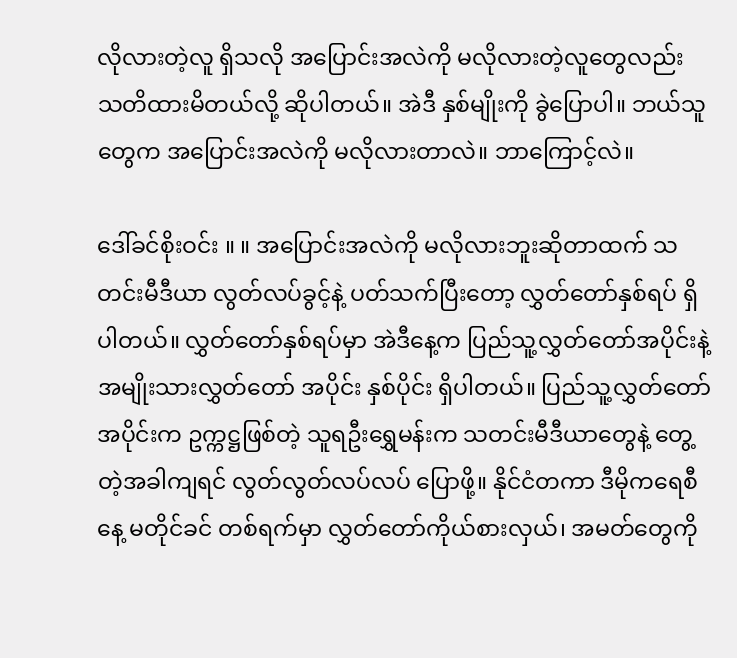လိုလားတဲ့လူ ရှိသလို အပြောင်းအလဲကို မလိုလားတဲ့လူတွေလည်း သတိထားမိတယ်လို့ ဆိုပါတယ်။ အဲဒီ နှစ်မျိုးကို ခွဲပြောပါ။ ဘယ်သူတွေက အပြောင်းအလဲကို မလိုလားတာလဲ။ ဘာကြောင့်လဲ။

ဒေါ်ခင်စိုးဝင်း ။ ။ အပြောင်းအလဲကို မလိုလားဘူးဆိုတာထက် သတင်းမီဒီယာ လွတ်လပ်ခွင့်နဲ့ ပတ်သက်ပြီးတော့ လွှတ်တော်နှစ်ရပ် ရှိပါတယ်။ လွှတ်တော်နှစ်ရပ်မှာ အဲဒီနေ့က ပြည်သူ့လွှတ်တော်အပိုင်းနဲ့ အမျိုးသားလွှတ်တော် အပိုင်း နှစ်ပိုင်း ရှိပါတယ်။ ပြည်သူ့လွှတ်တော်အပိုင်းက ဥက္ကဋ္ဌဖြစ်တဲ့ သူရဦးရွှေမန်းက သတင်းမီဒီယာတွေနဲ့ တွေ့တဲ့အခါကျရင် လွတ်လွတ်လပ်လပ် ပြောဖို့။ နိုင်ငံတကာ ဒီမိုကရေစီနေ့ မတိုင်ခင် တစ်ရက်မှာ လွှတ်တော်ကိုယ်စားလှယ်၊ အမတ်တွေကို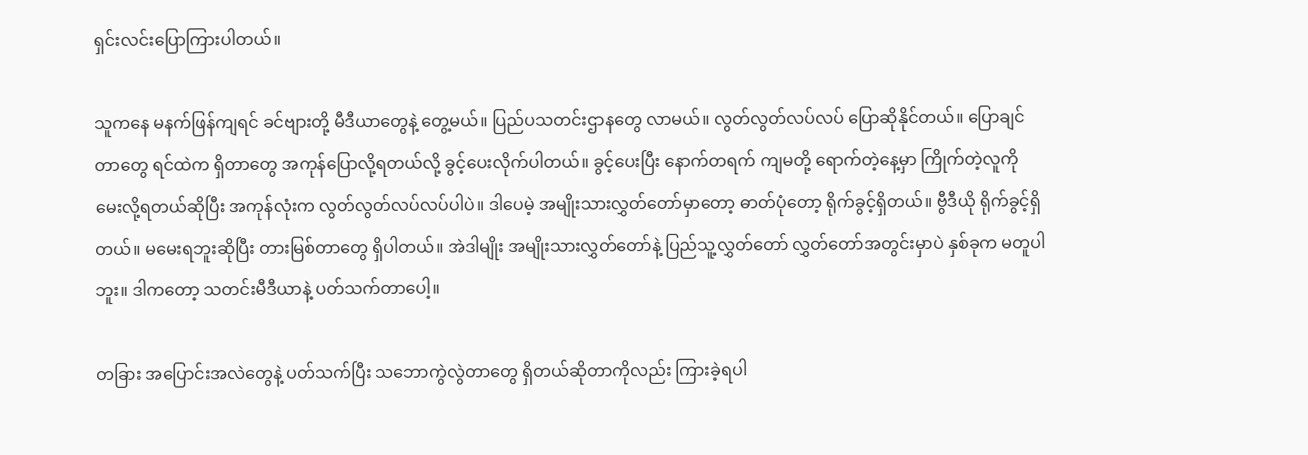ရှင်းလင်းပြောကြားပါတယ်။

သူကနေ မနက်ဖြန်ကျရင် ခင်ဗျားတို့ မီဒီယာတွေနဲ့ တွေ့မယ်။ ပြည်ပသတင်းဌာနတွေ လာမယ်။ လွတ်လွတ်လပ်လပ် ပြောဆိုနိုင်တယ်။ ပြောချင်တာတွေ ရင်ထဲက ရှိတာတွေ အကုန်ပြောလို့ရတယ်လို့ ခွင့်ပေးလိုက်ပါတယ်။ ခွင့်ပေးပြီး နောက်တရက် ကျမတို့ ရောက်တဲ့နေ့မှာ ကြိုက်တဲ့လူကို မေးလို့ရတယ်ဆိုပြီး အကုန်လုံးက လွတ်လွတ်လပ်လပ်ပါပဲ။ ဒါပေမဲ့ အမျိုးသားလွှတ်တော်မှာတော့ ဓာတ်ပုံတော့ ရိုက်ခွင့်ရှိတယ်။ ဗွီဒီယို ရိုက်ခွင့်ရှိတယ်။ မမေးရဘူးဆိုပြီး တားမြစ်တာတွေ ရှိပါတယ်။ အဲဒါမျိုး အမျိုးသားလွှတ်တော်နဲ့ ပြည်သူ့လွှတ်တော် လွှတ်တော်အတွင်းမှာပဲ နှစ်ခုက မတူပါဘူး။ ဒါကတော့ သတင်းမီဒီယာနဲ့ ပတ်သက်တာပေါ့။

တခြား အပြောင်းအလဲတွေနဲ့ ပတ်သက်ပြီး သဘောကွဲလွဲတာတွေ ရှိတယ်ဆိုတာကိုလည်း ကြားခဲ့ရပါ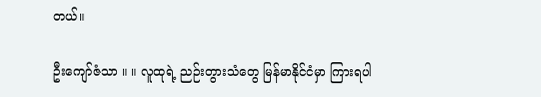တယ်။

ဦးကျော်ဇံသာ ။ ။ လူထုရဲ့ ညဉ်းတွားသံတွေ မြန်မာနိုင်ငံမှာ ကြားရပါ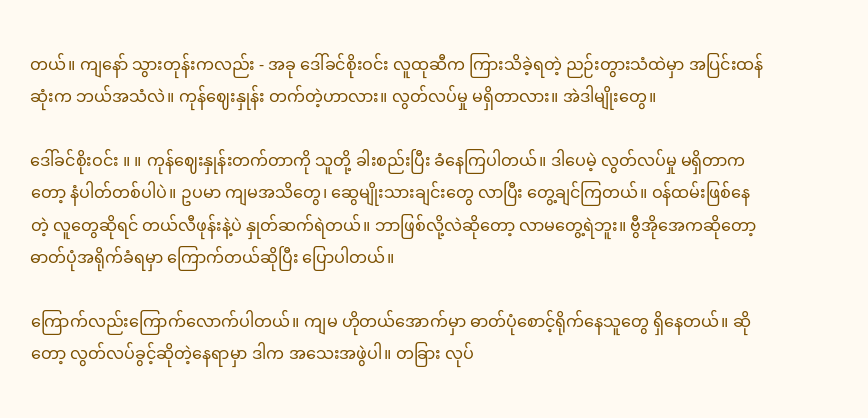တယ်။ ကျနော် သွားတုန်းကလည်း - အခု ဒေါ်ခင်စိုးဝင်း လူထုဆီက ကြားသိခဲ့ရတဲ့ ညဉ်းတွားသံထဲမှာ အပြင်းထန်ဆုံးက ဘယ်အသံလဲ။ ကုန်ဈေးနှုန်း တက်တဲ့ဟာလား။ လွတ်လပ်မှု မရှိတာလား။ အဲဒါမျိုးတွေ။

ဒေါ်ခင်စိုးဝင်း ။ ။ ကုန်ဈေးနှုန်းတက်တာကို သူတို့ ခါးစည်းပြီး ခံနေကြပါတယ်။ ဒါပေမဲ့ လွတ်လပ်မှု မရှိတာကတော့ နံပါတ်တစ်ပါပဲ။ ဥပမာ ကျမအသိတွေ၊ ဆွေမျိုးသားချင်းတွေ လာပြီး တွေ့ချင်ကြတယ်။ ဝန်ထမ်းဖြစ်နေတဲ့ လူတွေဆိုရင် တယ်လီဖုန်းနဲ့ပဲ နှုတ်ဆက်ရဲတယ်။ ဘာဖြစ်လို့လဲဆိုတော့ လာမတွေ့ရဲဘူး။ ဗွီအိုအေကဆိုတော့ ဓာတ်ပုံအရိုက်ခံရမှာ ကြောက်တယ်ဆိုပြီး ပြောပါတယ်။

ကြောက်လည်းကြောက်လောက်ပါတယ်။ ကျမ ဟိုတယ်အောက်မှာ ဓာတ်ပုံစောင့်ရိုက်နေသူတွေ ရှိနေတယ်။ ဆိုတော့ လွတ်လပ်ခွင့်ဆိုတဲ့နေရာမှာ ဒါက အသေးအဖွဲပါ။ တခြား လုပ်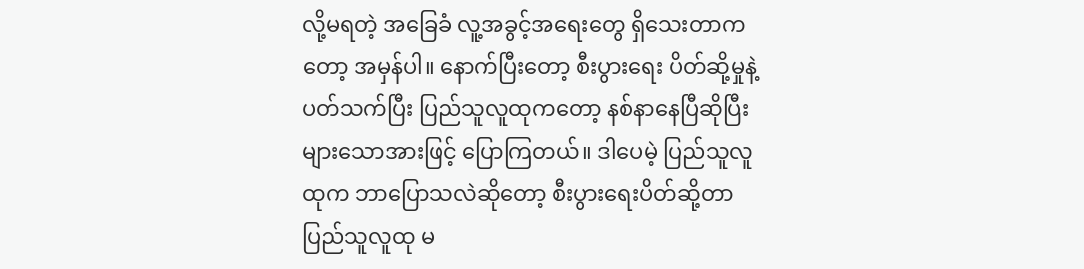လို့မရတဲ့ အခြေခံ လူ့အခွင့်အရေးတွေ ရှိသေးတာကတော့ အမှန်ပါ။ နောက်ပြီးတော့ စီးပွားရေး ပိတ်ဆို့မှုနဲ့ ပတ်သက်ပြီး ပြည်သူလူထုကတော့ နစ်နာနေပြီဆိုပြီး များသောအားဖြင့် ပြောကြတယ်။ ဒါပေမဲ့ ပြည်သူလူထုက ဘာပြောသလဲဆိုတော့ စီးပွားရေးပိတ်ဆို့တာ ပြည်သူလူထု မ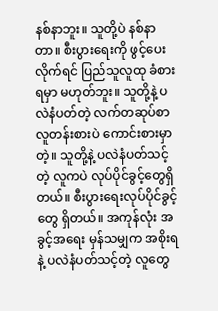နစ်နာဘူး။ သူတို့ပဲ နစ်နာတာ။ စီးပွားရေးကို ဖွင့်ပေးလိုက်ရင် ပြည်သူလူထု ခံစားရမှာ မဟုတ်ဘူး။ သူတို့နဲ့ ပလဲနံပတ်တဲ့ လက်တဆုပ်စာ လူတန်းစားပဲ ကောင်းစားမှာတဲ့။ သူတို့နဲ့ ပလဲနံပတ်သင့်တဲ့ လူကပဲ လုပ်ပိုင်ခွင့်တွေရှိတယ်။ စီးပွားရေးလုပ်ပိုင်ခွင့်တွေ ရှိတယ်။ အကုန်လုံး အခွင့်အရေး မှန်သမျှက အစိုးရနဲ့ ပလဲနံပတ်သင့်တဲ့ လူတွေ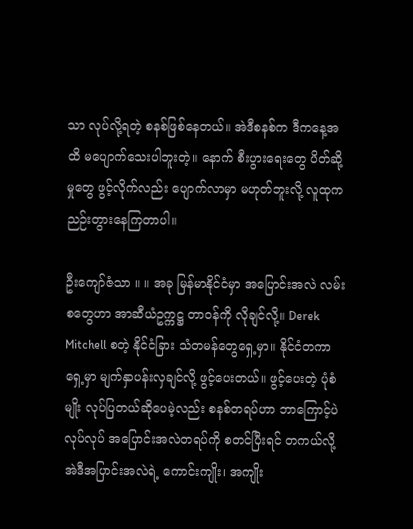သာ လုပ်လို့ရတဲ့ စနစ်ဖြစ်နေတယ်။ အဲဒီစနစ်က ဒီကနေ့အထိ မပျောက်သေးပါဘူးတဲ့။ နောက် စီးပွားရေးတွေ ပိတ်ဆို့မှုတွေ ဖွင့်လိုက်လည်း ပျောက်လာမှာ မဟုတ်ဘူးလို့ လူထုက ညဉ်းတွားနေကြတာပါ။

ဦးကျော်ဇံသာ ။ ။ အခု မြန်မာနိုင်ငံမှာ အပြောင်းအလဲ လမ်းစတွေဟာ အာဆီယံဥက္ကဋ္ဌ တာဝန်ကို လိုချင်လို့။ Derek Mitchell စတဲ့ နိုင်ငံခြား သံတမန်တွေရှေ့မှာ။ နိုင်ငံတကာရှေ့မှာ မျက်နှာပန်းလှချင်လို့ ဖွင့်ပေးတယ်။ ဖွင့်ပေးတဲ့ ပုံစံမျိုး လုပ်ပြတယ်ဆိုပေမဲ့လည်း စနစ်တရပ်ဟာ ဘာကြောင့်ပဲလုပ်လုပ် အပြောင်းအလဲတရပ်ကို စတင်ပြီးရင် တကယ်လို့ အဲဒီအပြာင်းအလဲရဲ့ ကောင်းကျိုး၊ အကျိုး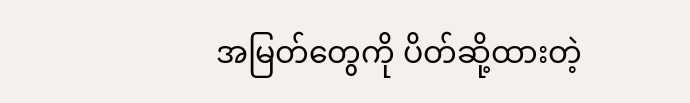အမြတ်တွေကို ပိတ်ဆို့ထားတဲ့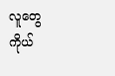လူတွေ ကိုယ်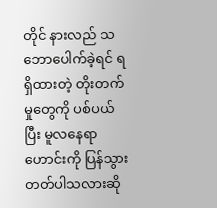တိုင် နားလည် သဘောပေါက်ခဲ့ရင် ရရှိထားတဲ့ တိုးတက်မှုတွေကို ပစ်ပယ်ပြီး မူလနေရာဟောင်းကို ပြန်သွားတတ်ပါသလားဆို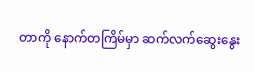တာကို နောက်တကြိမ်မှာ ဆက်လက်ဆွေးနွေး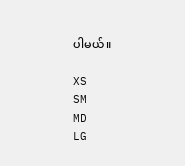ပါမယ်။

XS
SM
MD
LG